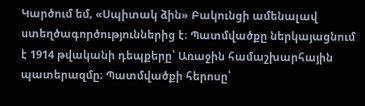Կարծում եմ, «Սպիտակ ձին» Բակունցի ամենալավ ստեղծագործություններից է։ Պատմվածքը ներկայացնում է 1914 թվականի դեպքերը՝ Առաջին համաշխարհային պատերազմը։ Պատմվածքի հերոսը՝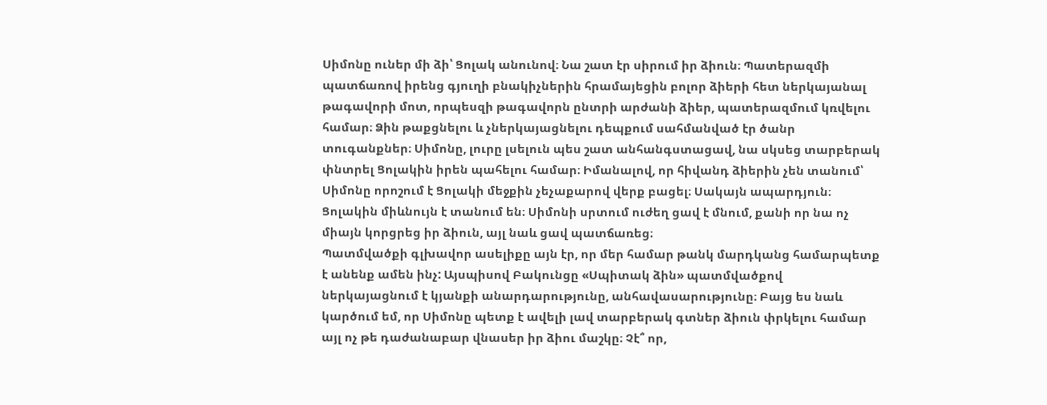Սիմոնը ուներ մի ձի՝ Ցոլակ անունով։ Նա շատ էր սիրում իր ձիուն։ Պատերազմի պատճառով իրենց գյուղի բնակիչներին հրամայեցին բոլոր ձիերի հետ ներկայանալ թագավորի մոտ, որպեսզի թագավորն ընտրի արժանի ձիեր, պատերազմում կռվելու համար։ Ձին թաքցնելու և չներկայացնելու դեպքում սահմանված էր ծանր տուգանքներ։ Սիմոնը, լուրը լսելուն պես շատ անհանգստացավ, նա սկսեց տարբերակ փնտրել Ցոլակին իրեն պահելու համար։ Իմանալով, որ հիվանդ ձիերին չեն տանում՝ Սիմոնը որոշում է Ցոլակի մեջքին չեչաքարով վերք բացել։ Սակայն ապարդյուն։ Ցոլակին միևնույն է տանում են։ Սիմոնի սրտում ուժեղ ցավ է մնում, քանի որ նա ոչ միայն կորցրեց իր ձիուն, այլ նաև ցավ պատճառեց։
Պատմվածքի գլխավոր ասելիքը այն էր, որ մեր համար թանկ մարդկանց համարպետք է անենք ամեն ինչ: Այսպիսով Բակունցը «Սպիտակ ձին» պատմվածքով ներկայացնում է կյանքի անարդարությունը, անհավասարությունը։ Բայց ես նաև կարծում եմ, որ Սիմոնը պետք է ավելի լավ տարբերակ գտներ ձիուն փրկելու համար այլ ոչ թե դաժանաբար վնասեր իր ձիու մաշկը։ Չէ՞ որ,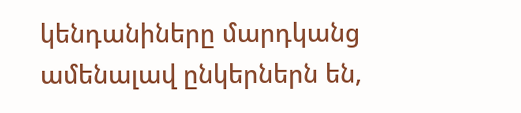կենդանիները մարդկանց ամենալավ ընկերներն են,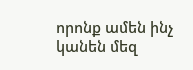որոնք ամեն ինչ կանեն մեզ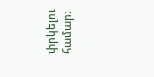փրկելու համար։